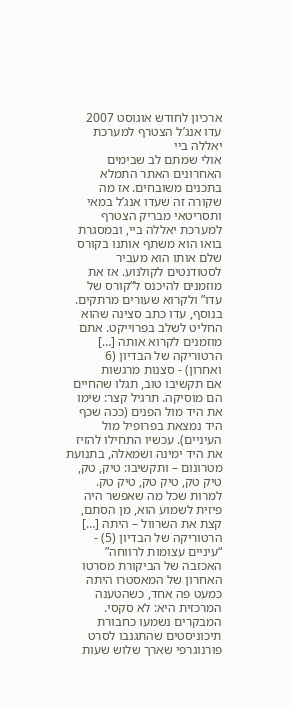ארכיון לחודש אוגוסט 2007
עדו אנג’ל הצטרף למערכת יאללה ביי
אולי שמתם לב שבימים האחרונים האתר התמלא בתכנים משובחים. אז מה שקורה זה שעדו אנג’ל במאי ותסריטאי מבריק הצטרף למערכת יאללה ביי, ובמסגרת בואו הוא משתף אותנו בקורס שלם אותו הוא מעביר לסטודנטים לקולנוע. אז את מוזמנים להיכנס ל“קורס של עדו” ולקרוא שעורים מרתקים.
בנוסף, עדו כתב סצינה שהוא החליט לשלב בפרוייקט. אתם מוזמנים לקרוא אותה […]
הרטוריקה של הבדיון (6 ואחרון) - סצנות מרגשות
אם תקשיבו טוב, תגלו שהחיים הם מוסיקה. תרגיל קצר: שימו את היד מול הפנים (ככה שכף היד נמצאת בפרופיל מול העיניים). עכשיו התחילו להזיז את היד ימינה ושמאלה, בתנועת מטרונום – ותקשיבו: טיק, טק, טיק טק, טיק טק, טיק טק. למרות שכל מה שאפשר היה פיזית לשמוע הוא, מן הסתם, קצת את השרוול – היתה […]
הרטוריקה של הבדיון (5) - “עיניים עצומות לרווחה”
האכזבה של הביקורת מסרטו האחרון של המאסטרו היתה כמעט פה אחד, כשהטענה המרכזית היא: לא סקסי. המבקרים נשמעו כחבורת תיכוניסטים שהתגנבו לסרט פורנוגרפי שארך שלוש שעות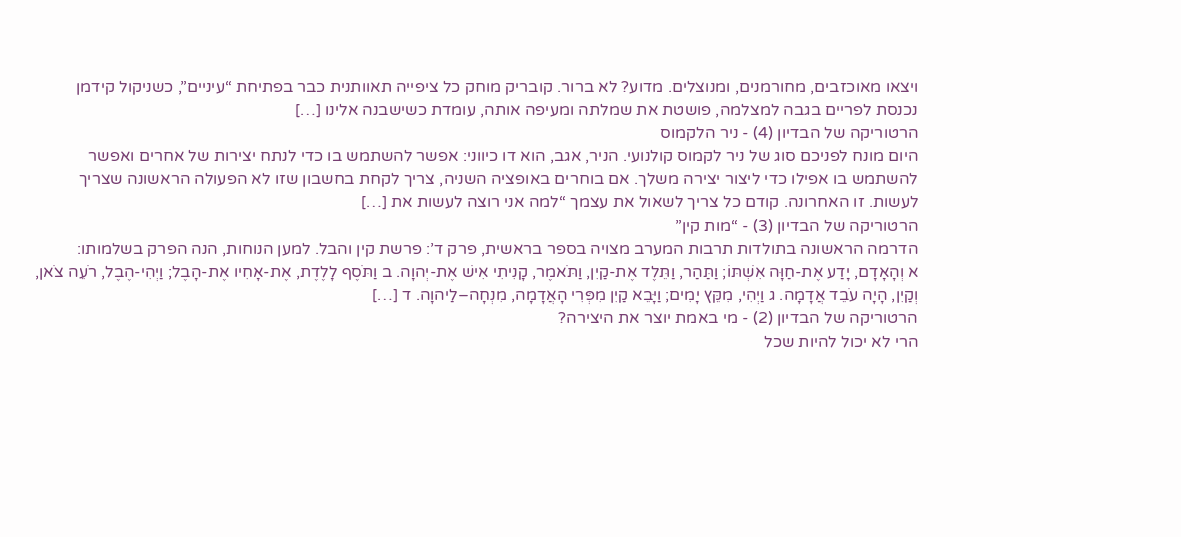ויצאו מאוכזבים, מחורמנים, ומנוצלים. מדוע? לא ברור. קובריק מוחק כל ציפייה תאוותנית כבר בפתיחת “עיניים”, כשניקול קידמן נכנסת לפריים בגבה למצלמה, פושטת את שמלתה ומעיפה אותה, עומדת כשישבנה אלינו […]
הרטוריקה של הבדיון (4) - ניר הלקמוס
היום מונח לפניכם סוג של ניר לקמוס קולנועי. הניר, אגב, הוא דו כיווני: אפשר להשתמש בו כדי לנתח יצירות של אחרים ואפשר להשתמש בו אפילו כדי ליצור יצירה משלך. אם בוחרים באופציה השניה, צריך לקחת בחשבון שזו לא הפעולה הראשונה שצריך לעשות. זו האחרונה. קודם כל צריך לשאול את עצמך “למה אני רוצה לעשות את […]
הרטוריקה של הבדיון (3) - “מות קין”
הדרמה הראשונה בתולדות תרבות המערב מצויה בספר בראשית, פרק ד’: פרשת קין והבל. למען הנוחות, הנה הפרק בשלמותו:
א וְהָאָדָם, יָדַע אֶת-חַוָּה אִשְׁתּוֹ; וַתַּהַר, וַתֵּלֶד אֶת-קַיִן, וַתֹּאמֶר, קָנִיתִי אִישׁ אֶת-יְהוָה. ב וַתֹּסֶף לָלֶדֶת, אֶת-אָחִיו אֶת-הָבֶל; וַיְהִי-הֶבֶל, רֹעֵה צֹאן, וְקַיִן, הָיָה עֹבֵד אֲדָמָה. ג וַיְהִי, מִקֵּץ יָמִים; וַיָּבֵא קַיִן מִפְּרִי הָאֲדָמָה, מִנְחָה–לַיהוָה. ד […]
הרטוריקה של הבדיון (2) - מי באמת יוצר את היצירה?
הרי לא יכול להיות שכל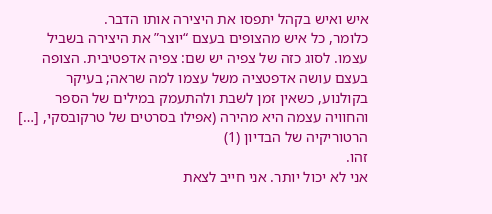איש ואיש בקהל יתפסו את היצירה אותו הדבר.
כלומר, כל איש מהצופים בעצם “יוצר” את היצירה בשביל עצמו. לסוג כזה של צפיה יש שם: צפיה אדפטיבית. הצופה בעצם עושה אדפטציה משל עצמו למה שראה; בעיקר בקולנוע, כשאין זמן לשבת ולהתעמק במילים של הספר והחוויה עצמה היא מהירה (אפילו בסרטים של טרקובסקי, […]
הרטוריקיה של הבדיון (1)
זהו.
אני לא יכול יותר. אני חייב לצאת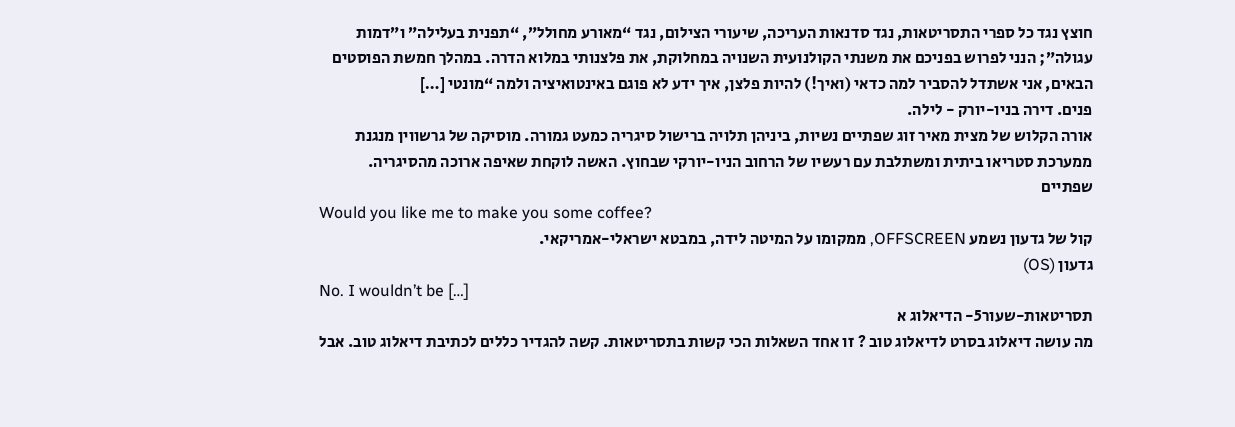חוצץ נגד כל ספרי התסריטאות, נגד סדנאות העריכה, שיעורי הצילום, נגד “מאורע מחולל”, “תפנית בעלילה” ו”דמות עגולה”; הנני לפרוש בפניכם את משנתי הקולנועית השנויה במחלוקת, את פלצנותי במלוא הדרה. במהלך חמשת הפוסטים הבאים, אני אשתדל להסביר למה כדאי (ואיך!) להיות פלצן, איך ידע לא פוגם באינטואיציה ולמה “מונטי […]
פנים. דירה בניו-יורק - לילה.
אורה הקלוש של מצית מאיר זוג שפתיים נשיות, ביניהן תלויה ברישול סיגריה כמעט גמורה. מוסיקה של גרשווין מנגנת ממערכת סטריאו ביתית ומשתלבת עם רעשיו של הרחוב הניו-יורקי שבחוץ. האשה לוקחת שאיפה ארוכה מהסיגריה.
שפתיים
Would you like me to make you some coffee?
קול של גדעון נשמע OFFSCREEN, ממקומו על המיטה לידה, במבטא ישראלי-אמריקאי.
גדעון (OS)
No. I wouldn’t be […]
תסריטאות-שעור5- הדיאלוג א
מה עושה דיאלוג בסרט לדיאלוג טוב ? זו אחד השאלות הכי קשות בתסריטאות. קשה להגדיר כללים לכתיבת דיאלוג טוב. אבל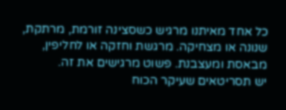כל אחד מאיתנו מרגיש כשסצינה זורמת, מרתקת, שנונה או מצחיקה. מרגשת וחזקה או לחליפין, מבאסת ומעצבנת. פשוט מרגישים את זה.
יש תסריטאים שעיקר הכוח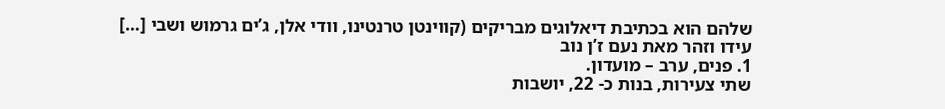שלהם הוא בכתיבת דיאלוגים מבריקים (קווינטן טרנטינו, וודי אלן, ג’ים גרמוש ושבי […]
עידו וזהר מאת נעם ז’ן נוב
1. פנים, ערב – מועדון.
שתי צעירות, בנות כ- 22, יושבות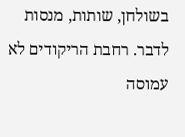בשולחן, שותות, מנסות לדבר. רחבת הריקודים לא עמוסה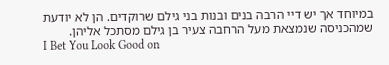במיוחד אך יש דיי הרבה בנים ובנות בני גילם שרוקדים. הן לא יודעת שמהכניסה שנמצאת מעל הרחבה צעיר בן גילם מסתכל אליהן.
I Bet You Look Good on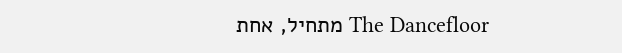The Dancefloor מתחיל, אחת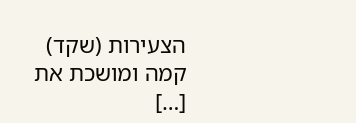הצעירות (שקד) קמה ומושכת את […]